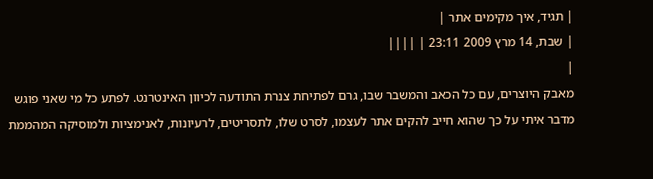| תגיד, איך מקימים אתר |
| שבת, 14 מרץ 2009 23:11 | ||||
|
מאבק היוצרים, עם כל הכאב והמשבר שבו, גרם לפתיחת צנרת התודעה לכיוון האינטרנט. לפתע כל מי שאני פוגש מדבר איתי על כך שהוא חייב להקים אתר לעצמו, לסרט שלו, לתסריטים, לרעיונות, לאנימציות ולמוסיקה המהממת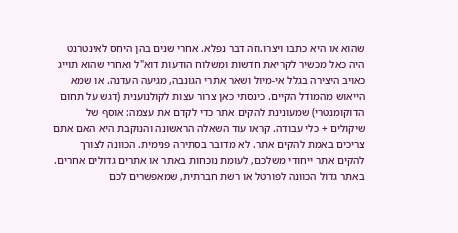שהוא או היא כתבו ויצרו.וזה דבר נפלא. אחרי שנים בהן היחס לאינטרנט היה כאל מכשיר לקריאת חדשות ומשלוח הודעות דוא"ל ואחרי שהוא תוייג כאויב היצירה בגלל אי-מיול ושאר אתרי הגונבה, מגיעה העדנה. או שמא הייאוש מהמודל הקיים. כינסתי כאן צרור עצות לקולנוענית (דגש על תחום הדוקומנטרי) שמעונינת להקים אתר כדי לקדם את עצמה: אוסף של שיקולים + כלי עבודה. קראו עוד השאלה הראשונה והנוקבת היא האם אתם צריכים באמת להקים אתר. לא מדובר בסתירה פנימית. הכוונה לצורך להקים אתר ייחודי משלכם, לעומת נוכחות באתר או אתרים גדולים אחרים. באתר גדול הכוונה לפורטל או רשת חברתית, שמאפשרים לכם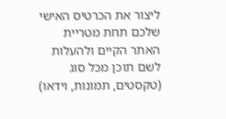ליצור את הכרטיס האישי שלכם תחת מטריית האתר הקיים ולהעלות לשם תוכן מכל סוג (טקסטים, תמונות, וידאו)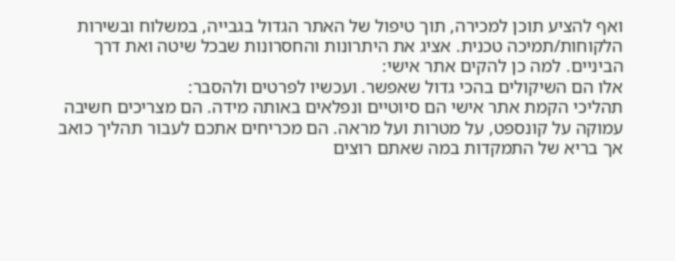ואף להציע תוכן למכירה, תוך טיפול של האתר הגדול בגבייה, במשלוח ובשירות הלקוחות/תמיכה טכנית. אציג את היתרונות והחסרונות שבכל שיטה ואת דרך הביניים. למה כן להקים אתר אישי:
אלו הם השיקולים בהכי גדול שאפשר. ועכשיו לפרטים ולהסבר:
תהליכי הקמת אתר אישי הם סיוטיים ונפלאים באותה מידה. הם מצריכים חשיבה עמוקה על קונספט, על מטרות ועל מראה. הם מכריחים אתכם לעבור תהליך כואב אך בריא של התמקדות במה שאתם רוצים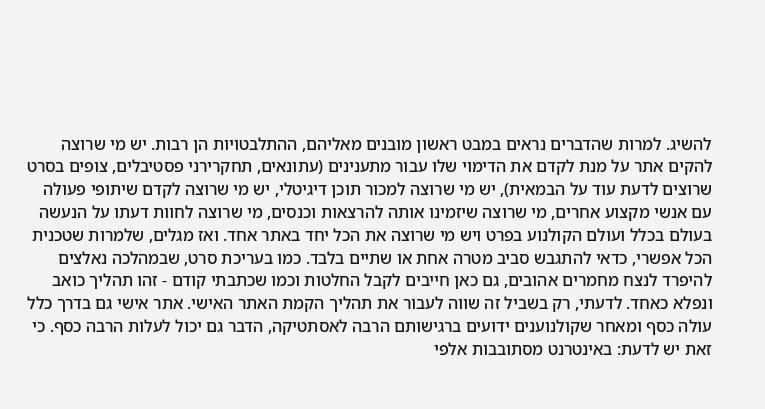להשיג. למרות שהדברים נראים במבט ראשון מובנים מאליהם, ההתלבטויות הן רבות. יש מי שרוצה להקים אתר על מנת לקדם את הדימוי שלו עבור מתענינים (עתונאים, תחקרירני פסטיבלים, צופים בסרט שרוצים לדעת עוד על הבמאית), יש מי שרוצה למכור תוכן דיגיטלי, יש מי שרוצה לקדם שיתופי פעולה עם אנשי מקצוע אחרים, מי שרוצה שיזמינו אותה להרצאות וכנסים, מי שרוצה לחוות דעתו על הנעשה בעולם בכלל ועולם הקולנוע בפרט ויש מי שרוצה את הכל יחד באתר אחד. ואז מגלים, שלמרות שטכנית הכל אפשרי, כדאי להתגבש סביב מטרה אחת או שתיים בלבד. כמו בעריכת סרט, שבמהלכה נאלצים להיפרד לנצח מחמרים אהובים, גם כאן חייבים לקבל החלטות וכמו שכתבתי קודם - זהו תהליך כואב ונפלא כאחד. לדעתי, רק בשביל זה שווה לעבור את תהליך הקמת האתר האישי. אתר אישי גם בדרך כלל עולה כסף ומאחר שקולנוענים ידועים ברגישותם הרבה לאסתטיקה, הדבר גם יכול לעלות הרבה כסף. כי זאת יש לדעת: באינטרנט מסתובבות אלפי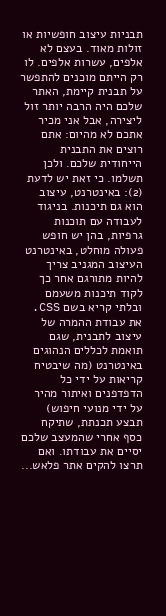תבניות עיצוב חופשיות או זולות מאוד. בעצם לא אלפים, עשרות אלפים. לו רק הייתם מוכנים להתפשר על תבנית קיימת, האתר שלכם היה הרבה יותר זול ליצירה, אבל אני מכיר אתכם לא מהיום: אתם רוצים את התבנית הייחודית שלכם. ולכן תשלמו. כי זאת יש לדעת (2): באינטרנט, עיצוב הוא גם תיכנות. בניגוד לעבודה עם תוכנות גרפיות, בהן יש חופש פעולה מוחלט, באינטרנט העיצוב המגניב צריך להיות מתורגם אחר כך לקוד תיכנות משעמם ובלתי קריא בשם CSS. את עבודת ההמרה של עיצוב לתבנית, שגם תואמת לכללים הנהוגים באינטרנט (מה שיבטיח קריאות על ידי כל הדפדפנים ואיתור מהיר על ידי מנועי חיפוש) תבצע תכנתת, שתיקח כסף אחרי שהמעצב שלכם יסיים את עבודתו. ואם תרצו להקים אתר פלאש...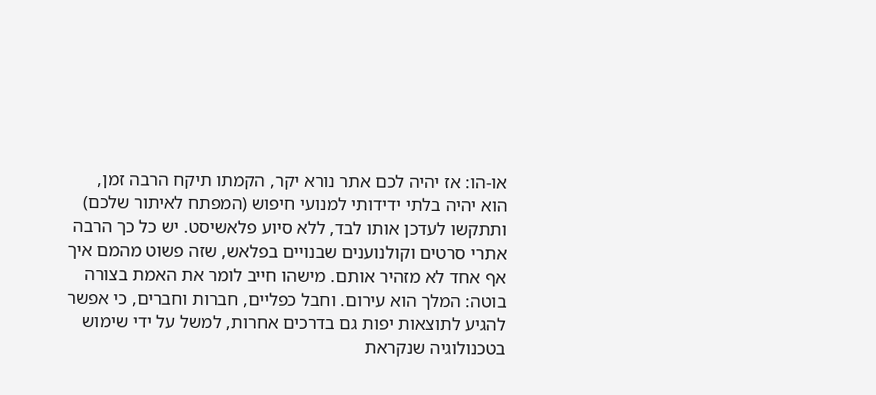או-הו: אז יהיה לכם אתר נורא יקר, הקמתו תיקח הרבה זמן, הוא יהיה בלתי ידידותי למנועי חיפוש (המפתח לאיתור שלכם) ותתקשו לעדכן אותו לבד, ללא סיוע פלאשיסט. יש כל כך הרבה אתרי סרטים וקולנוענים שבנויים בפלאש, שזה פשוט מהמם איך אף אחד לא מזהיר אותם. מישהו חייב לומר את האמת בצורה בוטה: המלך הוא עירום. וחבל כפליים, חברות וחברים, כי אפשר להגיע לתוצאות יפות גם בדרכים אחרות, למשל על ידי שימוש בטכנולוגיה שנקראת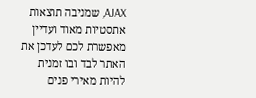AJAX, שמניבה תוצאות אתסטיות מאוד ועדיין מאפשרת לכם לעדכן את האתר לבד ובו זמנית להיות מאירי פנים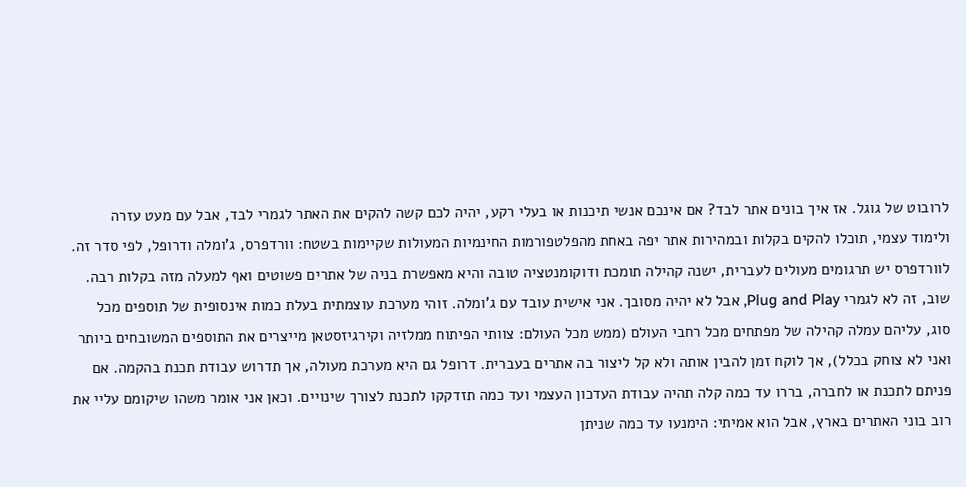לרובוט של גוגל. אז איך בונים אתר לבד? אם אינכם אנשי תיכנות או בעלי רקע, יהיה לכם קשה להקים את האתר לגמרי לבד, אבל עם מעט עזרה ולימוד עצמי, תוכלו להקים בקלות ובמהירות אתר יפה באחת מהפלטפורמות החינמיות המעולות שקיימות בשטח: וורדפרס, ג'ומלה ודרופל, לפי סדר זה. לוורדפרס יש תרגומים מעולים לעברית, ישנה קהילה תומכת ודוקומנטציה טובה והיא מאפשרת בניה של אתרים פשוטים ואף למעלה מזה בקלות רבה. שוב, זה לא לגמרי Plug and Play, אבל לא יהיה מסובך. אני אישית עובד עם ג'ומלה. זוהי מערכת עוצמתית בעלת כמות אינסופית של תוספים מכל סוג, עליהם עמלה קהילה של מפתחים מכל רחבי העולם (ממש מכל העולם: צוותי הפיתוח ממלזיה וקירגיזסטאן מייצרים את התוספים המשובחים ביותר ואני לא צוחק בכלל), אך לוקח זמן להבין אותה ולא קל ליצור בה אתרים בעברית. דרופל גם היא מערכת מעולה, אך תדרוש עבודת תכנת בהקמה. אם פניתם לתכנת או לחברה, בררו עד כמה קלה תהיה עבודת העדכון העצמי ועד כמה תזדקקו לתכנת לצורך שינויים. וכאן אני אומר משהו שיקומם עליי את רוב בוני האתרים בארץ, אבל הוא אמיתי: הימנעו עד כמה שניתן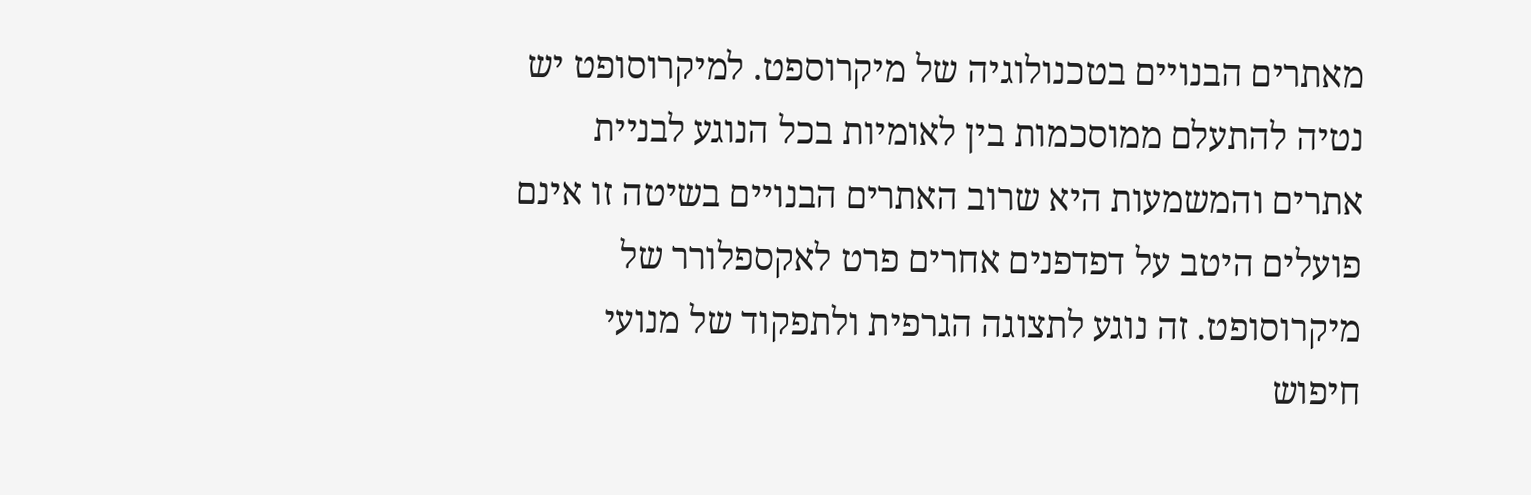מאתרים הבנויים בטכנולוגיה של מיקרוספט. למיקרוסופט יש נטיה להתעלם ממוסכמות בין לאומיות בכל הנוגע לבניית אתרים והמשמעות היא שרוב האתרים הבנויים בשיטה זו אינם פועלים היטב על דפדפנים אחרים פרט לאקספלורר של מיקרוסופט. זה נוגע לתצוגה הגרפית ולתפקוד של מנועי חיפוש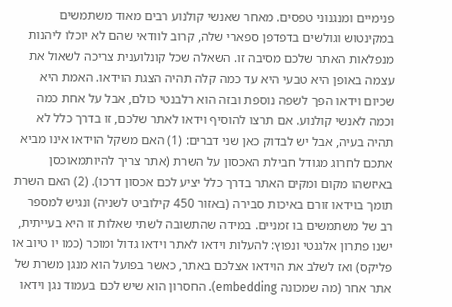פנימיים ומנגנוני טפסים. מאחר שאנשי קולנוע רבים מאוד משתמשים במקינטוש וגולשים בדפדפן ספארי שלה, קרוב לוודאי שהם לא יוכלו ליהנות מנפלאות האתר שלכם מסיבה זו. השאלה שכל קונלוענית צריכה לשאול את עצמה באופן היא טבעי היא עד כמה קלה תהיה הצגת הוידאו. האמת היא שכיום וידאו הפך לשפה נוספת ובזה הוא רלבנטי כולם, אבל על אחת כמה וכמה לאנשי קולנוע. אם תרצו להוסיף וידאו לאתר שלכם, זו בדרך כלל לא תהיה בעיה, אבל יש לבדוק כאן שני דברים: (1) האם משקל הוידאו אינו מביא אתכם לחרוג מגודל חבילת האכסון על השרת (אתר צריך להיותמאוכסן באיזשהו מקום ומקים האתר בדרך כלל יציע לכם אכסון דרכו). (2) האם השרת תומך בוידאו זורם באיכות סבירה (באזור 450 קילוביט לשניה) ונגיש למספר רב של משתמשים בו זמניים. במידה שהתשובה לשתי שאלות זו היא בעייתית, ישנו פתרון אלגנטי ונפוץ: להעלות וידאו לאתר וידאו גדול ומוכר (כמו יו טיוב או פליקס) ואז לשלב את הוידאו אצלכם באתר, כאשר בפועל הוא מנגן משרת של אתר אחר (מה שמכונה embedding). החסרון הוא שיש לכם בעמוד נגן וידאו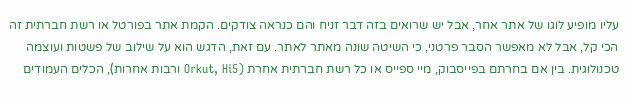עליו מופיע לוגו של אתר אחר, אבל יש שרואים בזה דבר זניח והם כנראה צודקים. הקמת אתר בפורטל או רשת חברתית זה הכי קל, אבל לא מאפשר הסבר פרטני, כי השיטה שונה מאתר לאתר. עם זאת, הדגש הוא על שילוב של פשטות ועוצמה טכנולוגית. בין אם בחרתם בפייסבוק, מיי ספייס או כל רשת חברתית אחרת (Orkut, Hi5 ורבות אחרות), הכלים העמודים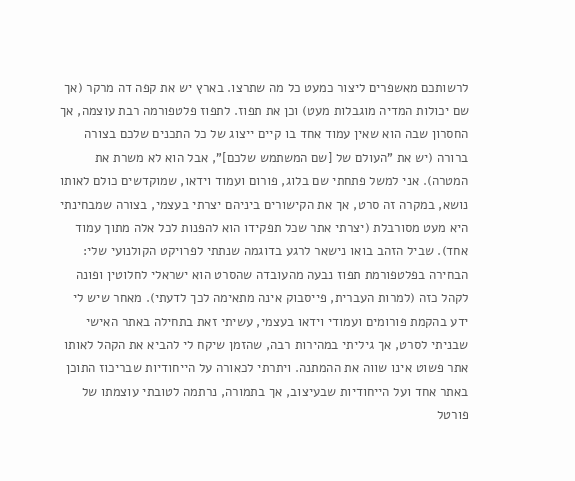לרשותכם מאשפרים ליצור כמעט כל מה שתרצו. בארץ יש את קפה דה מרקר (אך שם יכולות המדיה מוגבלות מעט) וכן את תפוז. לתפוז פלטפורמה רבת עוצמה, אך החסרון שבה הוא שאין עמוד אחד בו קיים ייצוג של כל התכנים שלכם בצורה ברורה (יש את "העולם של [שם המשתמש שלכם]", אבל הוא לא משרת את המטרה). אני למשל פתחתי שם בלוג, פורום ועמוד וידאו, שמוקדשים כולם לאותו נושא, במקרה זה סרט, אך את הקישורים ביניהם יצרתי בעצמי, בצורה שמבחינתי היא מעט מסורבלת (יצרתי אתר שכל תפקידו הוא להפנות לכל אלה מתוך עמוד אחד). שביל הזהב בואו נישאר לרגע בדוגמה שנתתי לפרויקט הקולנועי שלי: הבחירה בפלטפורמת תפוז נבעה מהעובדה שהסרט הוא ישראלי לחלוטין ופונה לקהל כזה (למרות העברית, פייסבוק אינה מתאימה לכך לדעתי). מאחר שיש לי ידע בהקמת פורומים ועמודי וידאו בעצמי, עשיתי זאת בתחילה באתר האישי שבניתי לסרט, אך גיליתי במהירות רבה, שהזמן שיקח לי להביא את הקהל לאותו אתר פשוט אינו שווה את ההמתנה. ויתרתי לכאורה על הייחודיות שבריכוז התוכן באתר אחד ועל הייחודיות שבעיצוב, אך בתמורה, נרתמה לטובתי עוצמתו של פורטל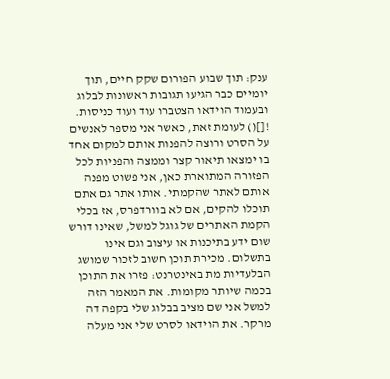ענק: תוך שבוע הפורום שקק חיים, תוך יומיים כבר הגיעו תגובות ראשונות לבלוג ובעמוד הוידאו הצטברו עוד ועוד כניסות. ![]() לעומת זאת, כאשר אני מספר לאנשים על הסרט ורוצה להפנות אותם למקום אחד בו ימצאו תיאור קצר וממצה והפניות לכל הפזורה המתוארת כאן, אני פשוט מפנה אותם לאתר שהקמתי. אותו אתר גם אתם תוכלו להקים, אם לא בוורדפרס, אז בכלי הקמת האתרים של גוגל למשל, שאינו דורש שום ידע בתיכנות או עיצוב וגם אינו בתשלום. מכירת תוכן חשוב לזכור שמושג הבלעדיות מת באינטרנט: פזרו את התוכן בכמה שיותר מקומות. את המאמר הזה למשל אני שם מציב בבלוג שלי בקפה דה מרקר. את הוידאו לסרט שלי אני מעלה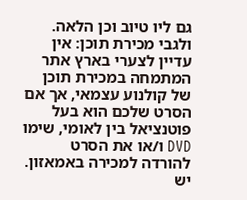גם ליו טיוב וכן הלאה. ולגבי מכירת תוכן: אין עדיין לצערי בארץ אתר המתמחה במכירת תוכן של קולנוע עצמאי, אך אם הסרט שלכם הוא בעל פוטנציאל בין לאומי, שימו DVD ו/או את הסרט להורדה למכירה באמאזון. יש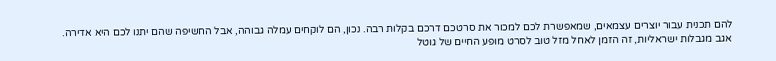להם תכנית עבור יוצרים עצמאים, שמאפשרת לכם למכור את סרטכם דרכם בקלות רבה. נכון, הם לוקחים עמלה גבוהה, אבל החשיפה שהם יתנו לכם היא אדירה. אגב מגבלות ישראליות, זה הזמן לאחל מזל טוב לסרט מופע החיים של גוטל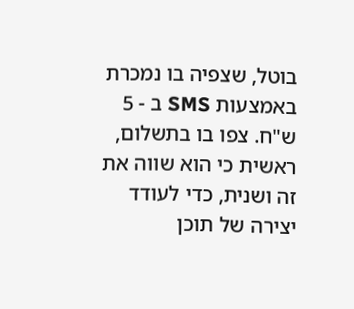בוטל, שצפיה בו נמכרת באמצעות SMS ב - 5 ש"ח. צפו בו בתשלום, ראשית כי הוא שווה את זה ושנית, כדי לעודד יצירה של תוכן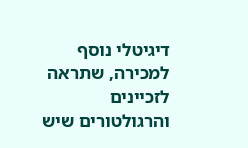דיגיטלי נוסף למכירה, שתראה לזכיינים והרגולטורים שיש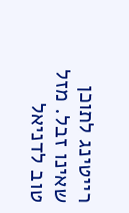רייטינג לתוכן שאינו זבל. מזל טוב לדניאל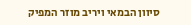סיוון הבמאי ויריב מוזר המפיק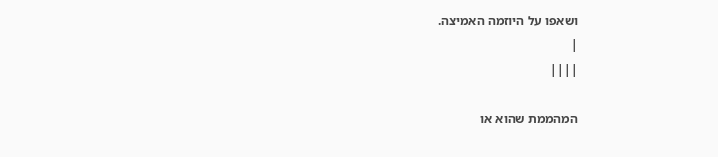ושאפו על היוזמה האמיצה.
|
||||

המהממת שהוא או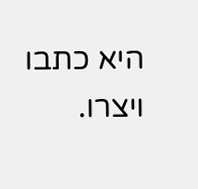היא כתבו ויצרו.